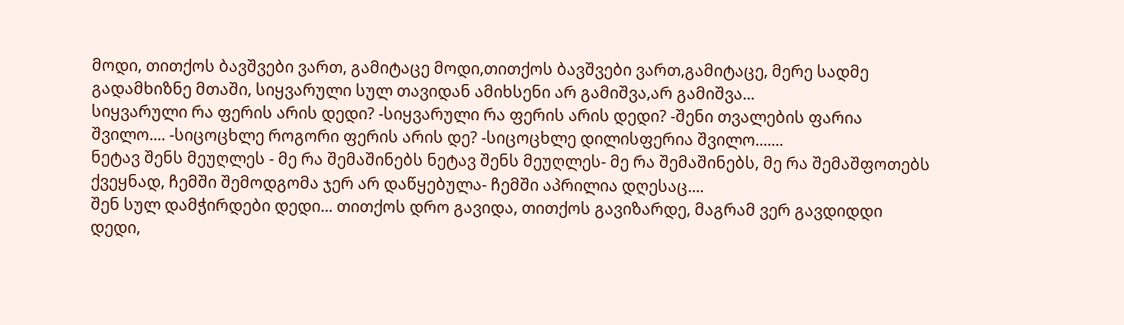მოდი, თითქოს ბავშვები ვართ, გამიტაცე მოდი,თითქოს ბავშვები ვართ,გამიტაცე, მერე სადმე გადამხიზნე მთაში, სიყვარული სულ თავიდან ამიხსენი არ გამიშვა,არ გამიშვა...
სიყვარული რა ფერის არის დედი? -სიყვარული რა ფერის არის დედი? -შენი თვალების ფარია შვილო.... -სიცოცხლე როგორი ფერის არის დე? -სიცოცხლე დილისფერია შვილო.......
ნეტავ შენს მეუღლეს - მე რა შემაშინებს ნეტავ შენს მეუღლეს- მე რა შემაშინებს, მე რა შემაშფოთებს ქვეყნად, ჩემში შემოდგომა ჯერ არ დაწყებულა- ჩემში აპრილია დღესაც....
შენ სულ დამჭირდები დედი... თითქოს დრო გავიდა, თითქოს გავიზარდე, მაგრამ ვერ გავდიდდი დედი,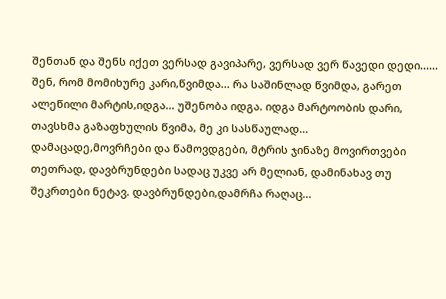შენთან და შენს იქეთ ვერსად გავიპარე, ვერსად ვერ წავედი დედი......
შენ, რომ მომიხურე კარი,წვიმდა... რა საშინლად წვიმდა, გარეთ ალეწილი მარტის,იდგა... უშენობა იდგა. იდგა მარტოობის დარი, თავსხმა გაზაფხულის წვიმა, მე კი სასწაულად...
დამაცადე,მოვრჩები და წამოვდგები, მტრის ჯინაზე მოვირთვები თეთრად, დავბრუნდები სადაც უკვე არ მელიან, დამინახავ თუ შეკრთები ნეტავ. დავბრუნდები,დამრჩა რაღაც...